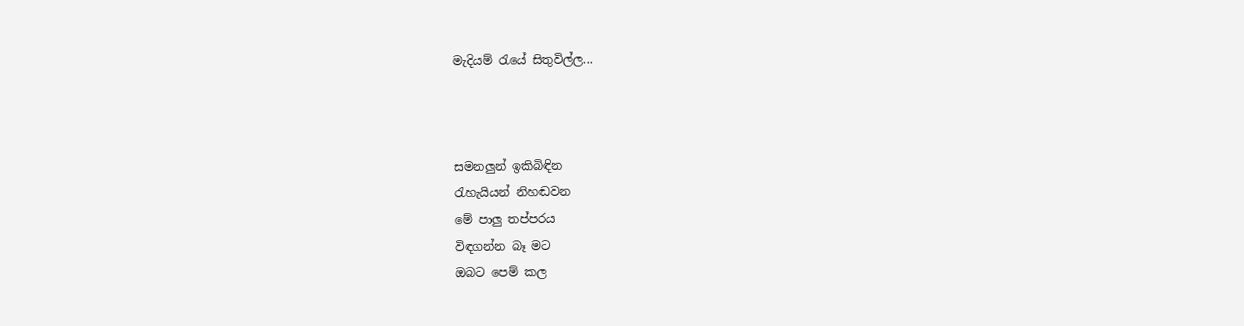මැදියම් ‍රැයේ සිතුවිල්ල...



සමනලුන් ඉකිබිඳින
රැහැයියන් නිහඬවන
මේ පාලු තප්පරය
විඳගන්න බෑ මට
ඔබට පෙම් කල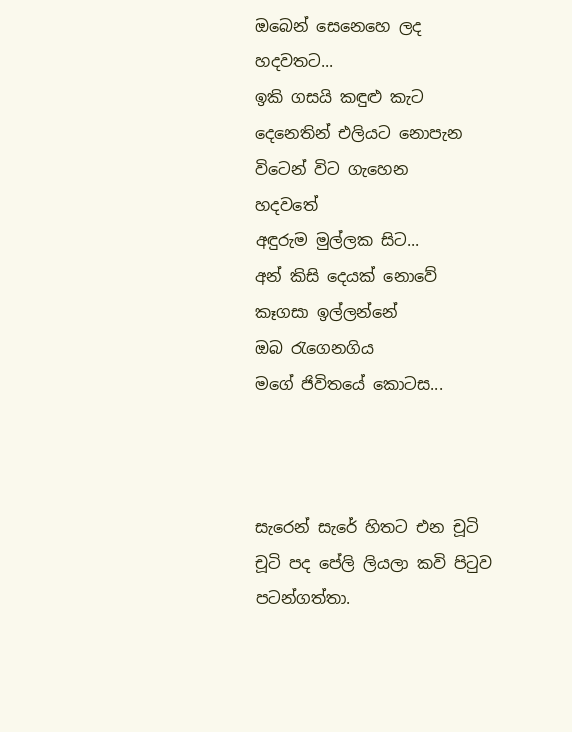ඔබෙන් සෙනෙහෙ ලද
හදවතට...
ඉකි ගසයි කඳුළු කැට
දෙනෙතින් එලියට නොපැන
විටෙන් විට ගැහෙන
හදවතේ
අඳුරුම මුල්ලක සිට...
අන් කිසි දෙයක් නොවේ
කෑගසා ඉල්ලන්නේ
ඔබ රැගෙනගිය
මගේ ජිවිතයේ කොටස...



සැරෙන් සැරේ හිතට එන චූටි චූටි පද පේලි ලියලා කවි පි‍ටුව පටන්ගත්තා.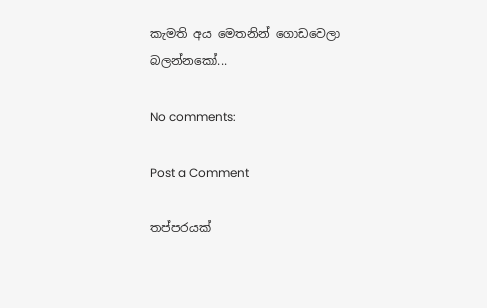කැමති අය මෙතනින් ගොඩවෙලා බලන්නකෝ...

No comments:

Post a Comment

තප්පරයක්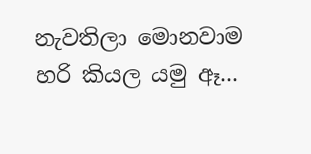නැවතිලා මොනවාම හරි කියල යමු ඈ...